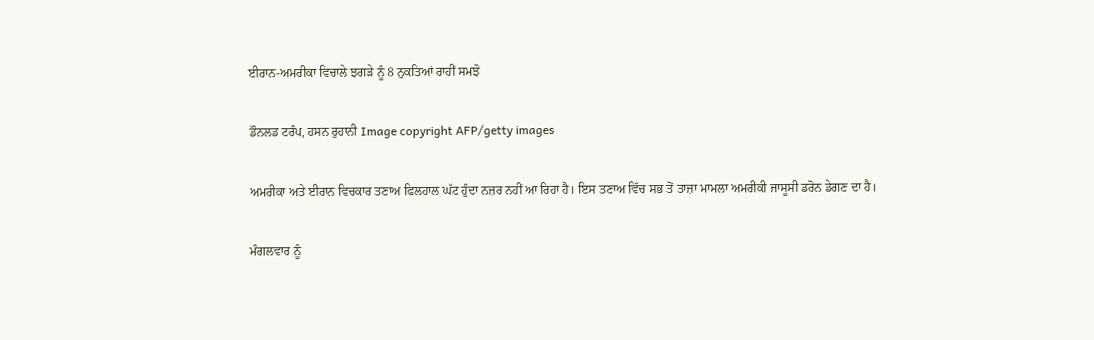ਈਰਾਨ-ਅਮਰੀਕਾ ਵਿਚਾਲੇ ਝਗੜੇ ਨੂੰ 8 ਨੁਕਤਿਆਂ ਰਾਹੀਂ ਸਮਝੋ

ਡੌਨਲਡ ਟਰੰਪ, ਹਸਨ ਰੁਹਾਨੀ Image copyright AFP/getty images

ਅਮਰੀਕਾ ਅਤੇ ਈਰਾਨ ਵਿਚਕਾਰ ਤਣਾਅ ਫਿਲਹਾਲ ਘੱਟ ਹੁੰਦਾ ਨਜ਼ਰ ਨਹੀਂ ਆ ਰਿਹਾ ਹੈ। ਇਸ ਤਣਾਅ ਵਿੱਚ ਸਭ ਤੋਂ ਤਾਜ਼ਾ ਮਾਮਲਾ ਅਮਰੀਕੀ ਜਾਸੂਸੀ ਡਰੋਨ ਡੇਗਣ ਦਾ ਹੈ।

ਮੰਗਲਵਾਰ ਨੂੰ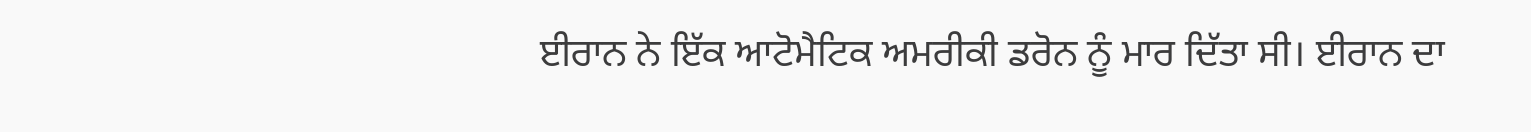ਈਰਾਨ ਨੇ ਇੱਕ ਆਟੋਮੈਟਿਕ ਅਮਰੀਕੀ ਡਰੋਨ ਨੂੰ ਮਾਰ ਦਿੱਤਾ ਸੀ। ਈਰਾਨ ਦਾ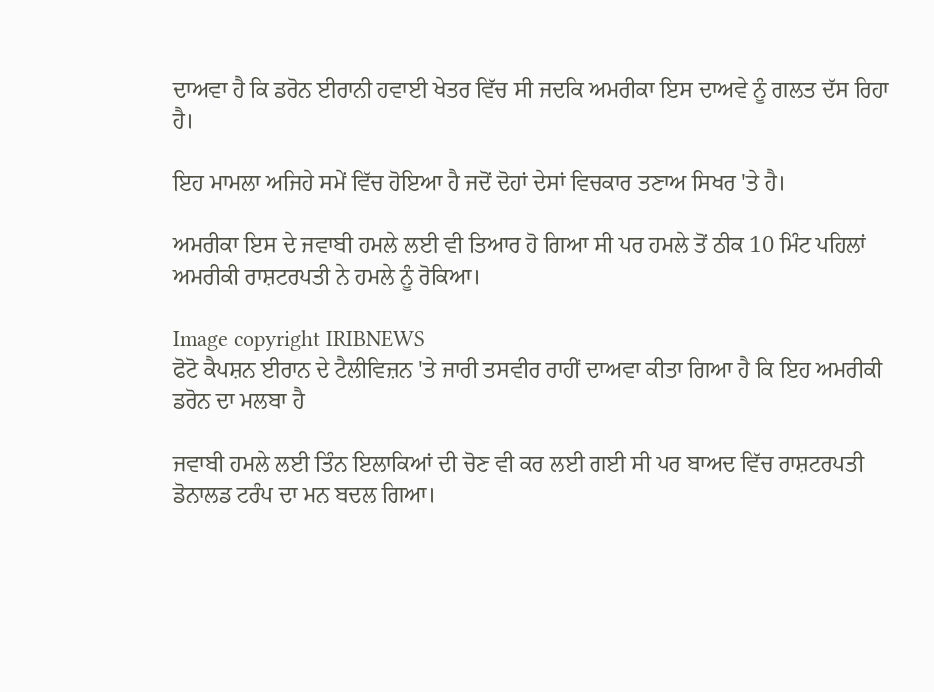ਦਾਅਵਾ ਹੈ ਕਿ ਡਰੋਨ ਈਰਾਨੀ ਹਵਾਈ ਖੇਤਰ ਵਿੱਚ ਸੀ ਜਦਕਿ ਅਮਰੀਕਾ ਇਸ ਦਾਅਵੇ ਨੂੰ ਗਲਤ ਦੱਸ ਰਿਹਾ ਹੈ।

ਇਹ ਮਾਮਲਾ ਅਜਿਹੇ ਸਮੇਂ ਵਿੱਚ ਹੋਇਆ ਹੈ ਜਦੋਂ ਦੋਹਾਂ ਦੇਸਾਂ ਵਿਚਕਾਰ ਤਣਾਅ ਸਿਖਰ 'ਤੇ ਹੈ।

ਅਮਰੀਕਾ ਇਸ ਦੇ ਜਵਾਬੀ ਹਮਲੇ ਲਈ ਵੀ ਤਿਆਰ ਹੋ ਗਿਆ ਸੀ ਪਰ ਹਮਲੇ ਤੋਂ ਠੀਕ 10 ਮਿੰਟ ਪਹਿਲਾਂ ਅਮਰੀਕੀ ਰਾਸ਼ਟਰਪਤੀ ਨੇ ਹਮਲੇ ਨੂੰ ਰੋਕਿਆ।

Image copyright IRIBNEWS
ਫੋਟੋ ਕੈਪਸ਼ਨ ਈਰਾਨ ਦੇ ਟੈਲੀਵਿਜ਼ਨ 'ਤੇ ਜਾਰੀ ਤਸਵੀਰ ਰਾਹੀਂ ਦਾਅਵਾ ਕੀਤਾ ਗਿਆ ਹੈ ਕਿ ਇਹ ਅਮਰੀਕੀ ਡਰੋਨ ਦਾ ਮਲਬਾ ਹੈ

ਜਵਾਬੀ ਹਮਲੇ ਲਈ ਤਿੰਨ ਇਲਾਕਿਆਂ ਦੀ ਚੋਣ ਵੀ ਕਰ ਲਈ ਗਈ ਸੀ ਪਰ ਬਾਅਦ ਵਿੱਚ ਰਾਸ਼ਟਰਪਤੀ ਡੋਨਾਲਡ ਟਰੰਪ ਦਾ ਮਨ ਬਦਲ ਗਿਆ।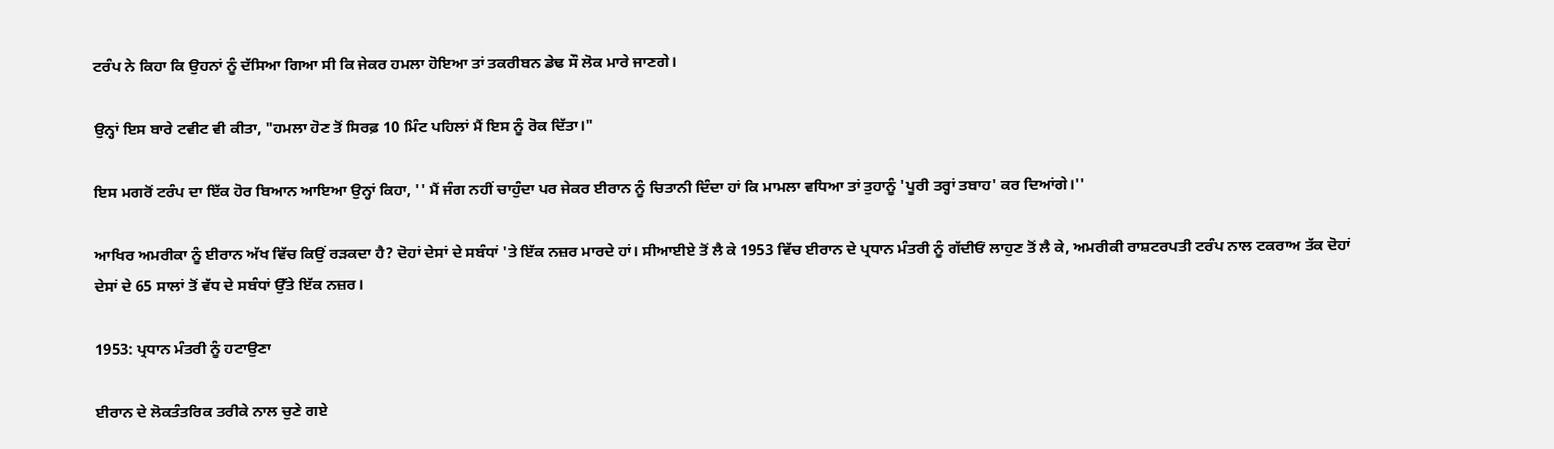ਟਰੰਪ ਨੇ ਕਿਹਾ ਕਿ ਉਹਨਾਂ ਨੂੰ ਦੱਸਿਆ ਗਿਆ ਸੀ ਕਿ ਜੇਕਰ ਹਮਲਾ ਹੋਇਆ ਤਾਂ ਤਕਰੀਬਨ ਡੇਢ ਸੌ ਲੋਕ ਮਾਰੇ ਜਾਣਗੇ।

ਉਨ੍ਹਾਂ ਇਸ ਬਾਰੇ ਟਵੀਟ ਵੀ ਕੀਤਾ, "ਹਮਲਾ ਹੋਣ ਤੋਂ ਸਿਰਫ਼ 10 ਮਿੰਟ ਪਹਿਲਾਂ ਮੈਂ ਇਸ ਨੂੰ ਰੋਕ ਦਿੱਤਾ।"

ਇਸ ਮਗਰੋਂ ਟਰੰਪ ਦਾ ਇੱਕ ਹੋਰ ਬਿਆਨ ਆਇਆ ਉਨ੍ਹਾਂ ਕਿਹਾ, '' ਮੈਂ ਜੰਗ ਨਹੀਂ ਚਾਹੁੰਦਾ ਪਰ ਜੇਕਰ ਈਰਾਨ ਨੂੰ ਚਿਤਾਨੀ ਦਿੰਦਾ ਹਾਂ ਕਿ ਮਾਮਲਾ ਵਧਿਆ ਤਾਂ ਤੁਹਾਨੂੰ 'ਪੂਰੀ ਤਰ੍ਹਾਂ ਤਬਾਹ' ਕਰ ਦਿਆਂਗੇ।''

ਆਖਿਰ ਅਮਰੀਕਾ ਨੂੰ ਈਰਾਨ ਅੱਖ ਵਿੱਚ ਕਿਉਂ ਰੜਕਦਾ ਹੈ? ਦੋਹਾਂ ਦੇਸਾਂ ਦੇ ਸਬੰਧਾਂ 'ਤੇ ਇੱਕ ਨਜ਼ਰ ਮਾਰਦੇ ਹਾਂ। ਸੀਆਈਏ ਤੋਂ ਲੈ ਕੇ 1953 ਵਿੱਚ ਈਰਾਨ ਦੇ ਪ੍ਰਧਾਨ ਮੰਤਰੀ ਨੂੰ ਗੱਦੀਓਂ ਲਾਹੁਣ ਤੋਂ ਲੈ ਕੇ, ਅਮਰੀਕੀ ਰਾਸ਼ਟਰਪਤੀ ਟਰੰਪ ਨਾਲ ਟਕਰਾਅ ਤੱਕ ਦੋਹਾਂ ਦੇਸਾਂ ਦੇ 65 ਸਾਲਾਂ ਤੋਂ ਵੱਧ ਦੇ ਸਬੰਧਾਂ ਉੱਤੇ ਇੱਕ ਨਜ਼ਰ।

1953: ਪ੍ਰਧਾਨ ਮੰਤਰੀ ਨੂੰ ਹਟਾਉਣਾ

ਈਰਾਨ ਦੇ ਲੋਕਤੰਤਰਿਕ ਤਰੀਕੇ ਨਾਲ ਚੁਣੇ ਗਏ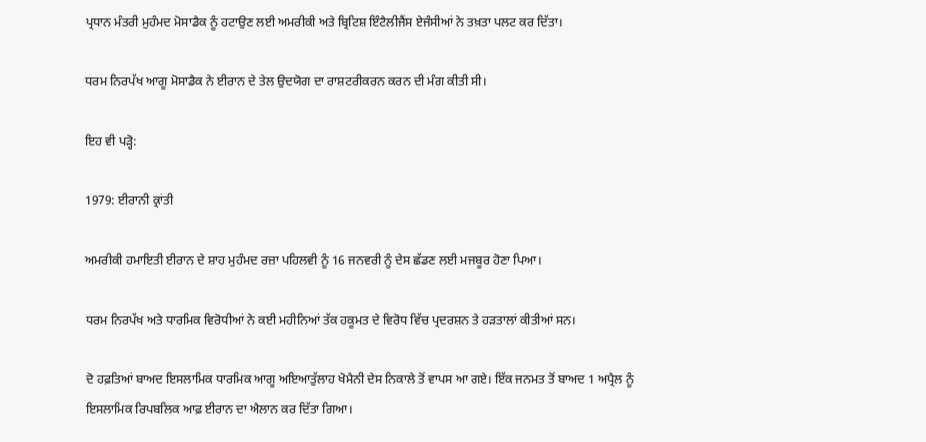ਪ੍ਰਧਾਨ ਮੰਤਰੀ ਮੁਹੰਮਦ ਮੋਸਾਡੈਕ ਨੂੰ ਹਟਾਉਣ ਲਈ ਅਮਰੀਕੀ ਅਤੇ ਬ੍ਰਿਟਿਸ਼ ਇੰਟੈਲੀਜੈਂਸ ਏਜੰਸੀਆਂ ਨੇ ਤਖ਼ਤਾ ਪਲਟ ਕਰ ਦਿੱਤਾ।

ਧਰਮ ਨਿਰਪੱਖ ਆਗੂ ਮੋਸਾਡੈਕ ਨੇ ਈਰਾਨ ਦੇ ਤੇਲ ਉਦਯੋਗ ਦਾ ਰਾਸ਼ਟਰੀਕਰਨ ਕਰਨ ਦੀ ਮੰਗ ਕੀਤੀ ਸੀ।

ਇਹ ਵੀ ਪੜ੍ਹੋ:

1979: ਈਰਾਨੀ ਕ੍ਰਾਂਤੀ

ਅਮਰੀਕੀ ਹਮਾਇਤੀ ਈਰਾਨ ਦੇ ਸ਼ਾਹ ਮੁਹੰਮਦ ਰਜ਼ਾ ਪਹਿਲਵੀ ਨੂੰ 16 ਜਨਵਰੀ ਨੂੰ ਦੇਸ ਛੱਡਣ ਲਈ ਮਜਬੂਰ ਹੋਣਾ ਪਿਆ।

ਧਰਮ ਨਿਰਪੱਖ ਅਤੇ ਧਾਰਮਿਕ ਵਿਰੋਧੀਆਂ ਨੇ ਕਈ ਮਹੀਨਿਆਂ ਤੱਕ ਹਕੂਮਤ ਦੇ ਵਿਰੋਧ ਵਿੱਚ ਪ੍ਰਦਰਸ਼ਨ ਤੇ ਹੜਤਾਲਾਂ ਕੀਤੀਆਂ ਸਨ।

ਦੋ ਹਫ਼ਤਿਆਂ ਬਾਅਦ ਇਸਲਾਮਿਕ ਧਾਰਮਿਕ ਆਗੂ ਅਇਆਤੁੱਲਾਹ ਖੋਮੈਨੀ ਦੇਸ ਨਿਕਾਲੇ ਤੋਂ ਵਾਪਸ ਆ ਗਏ। ਇੱਕ ਜਨਮਤ ਤੋਂ ਬਾਅਦ 1 ਅਪ੍ਰੈਲ ਨੂੰ ਇਸਲਾਮਿਕ ਰਿਪਬਲਿਕ ਆਫ਼ ਈਰਾਨ ਦਾ ਐਲਾਨ ਕਰ ਦਿੱਤਾ ਗਿਆ।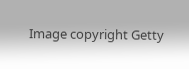Image copyright Getty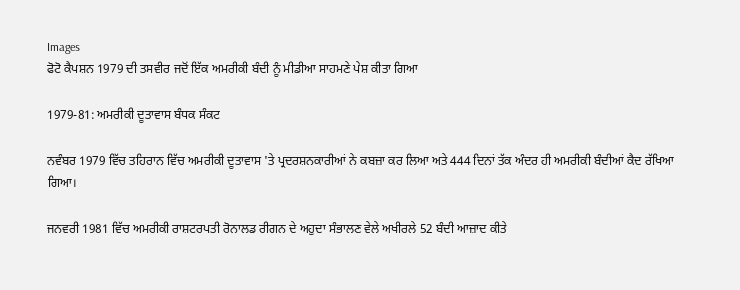Images
ਫੋਟੋ ਕੈਪਸ਼ਨ 1979 ਦੀ ਤਸਵੀਰ ਜਦੋਂ ਇੱਕ ਅਮਰੀਕੀ ਬੰਦੀ ਨੂੰ ਮੀਡੀਆ ਸਾਹਮਣੇ ਪੇਸ਼ ਕੀਤਾ ਗਿਆ

1979-81: ਅਮਰੀਕੀ ਦੂਤਾਵਾਸ ਬੰਧਕ ਸੰਕਟ

ਨਵੰਬਰ 1979 ਵਿੱਚ ਤਹਿਰਾਨ ਵਿੱਚ ਅਮਰੀਕੀ ਦੂਤਾਵਾਸ 'ਤੇ ਪ੍ਰਦਰਸ਼ਨਕਾਰੀਆਂ ਨੇ ਕਬਜ਼ਾ ਕਰ ਲਿਆ ਅਤੇ 444 ਦਿਨਾਂ ਤੱਕ ਅੰਦਰ ਹੀ ਅਮਰੀਕੀ ਬੰਦੀਆਂ ਕੈਦ ਰੱਖਿਆ ਗਿਆ।

ਜਨਵਰੀ 1981 ਵਿੱਚ ਅਮਰੀਕੀ ਰਾਸ਼ਟਰਪਤੀ ਰੋਨਾਲਡ ਰੀਗਨ ਦੇ ਅਹੁਦਾ ਸੰਭਾਲਣ ਵੇਲੇ ਅਖੀਰਲੇ 52 ਬੰਦੀ ਆਜ਼ਾਦ ਕੀਤੇ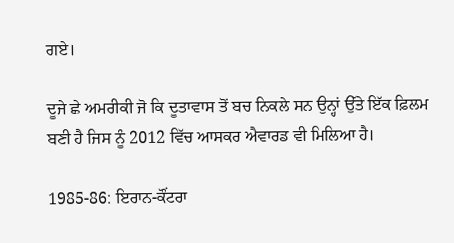ਗਏ।

ਦੂਜੇ ਛੇ ਅਮਰੀਕੀ ਜੋ ਕਿ ਦੂਤਾਵਾਸ ਤੋਂ ਬਚ ਨਿਕਲੇ ਸਨ ਉਨ੍ਹਾਂ ਉੱਤੇ ਇੱਕ ਫ਼ਿਲਮ ਬਣੀ ਹੈ ਜਿਸ ਨੂੰ 2012 ਵਿੱਚ ਆਸਕਰ ਐਵਾਰਡ ਵੀ ਮਿਲਿਆ ਹੈ।

1985-86: ਇਰਾਨ-ਕੌਂਟਰਾ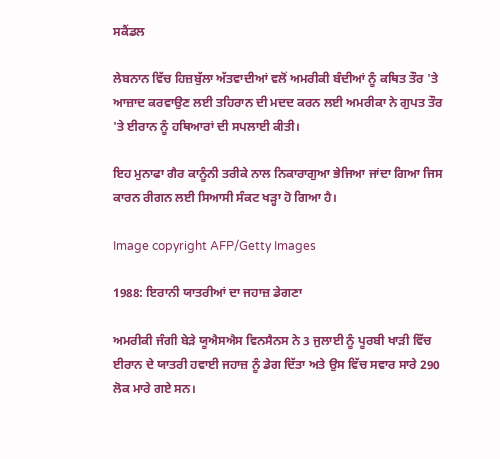ਸਕੈਂਡਲ

ਲੇਬਨਾਨ ਵਿੱਚ ਹਿਜ਼ਬੁੱਲਾ ਅੱਤਵਾਦੀਆਂ ਵਲੋਂ ਅਮਰੀਕੀ ਬੰਦੀਆਂ ਨੂੰ ਕਥਿਤ ਤੌਰ 'ਤੇ ਆਜ਼ਾਦ ਕਰਵਾਉਣ ਲਈ ਤਹਿਰਾਨ ਦੀ ਮਦਦ ਕਰਨ ਲਈ ਅਮਰੀਕਾ ਨੇ ਗੁਪਤ ਤੌਰ 'ਤੇ ਈਰਾਨ ਨੂੰ ਹਥਿਆਰਾਂ ਦੀ ਸਪਲਾਈ ਕੀਤੀ।

ਇਹ ਮੁਨਾਫਾ ਗੈਰ ਕਾਨੂੰਨੀ ਤਰੀਕੇ ਨਾਲ ਨਿਕਾਰਾਗੁਆ ਭੇਜਿਆ ਜਾਂਦਾ ਗਿਆ ਜਿਸ ਕਾਰਨ ਰੀਗਨ ਲਈ ਸਿਆਸੀ ਸੰਕਟ ਖੜ੍ਹਾ ਹੋ ਗਿਆ ਹੈ।

Image copyright AFP/Getty Images

1988: ਇਰਾਨੀ ਯਾਤਰੀਆਂ ਦਾ ਜਹਾਜ਼ ਡੇਗਣਾ

ਅਮਰੀਕੀ ਜੰਗੀ ਬੇੜੇ ਯੂਐਸਐਸ ਵਿਨਸੈਨਸ ਨੇ 3 ਜੁਲਾਈ ਨੂੰ ਪੂਰਬੀ ਖਾੜੀ ਵਿੱਚ ਈਰਾਨ ਦੇ ਯਾਤਰੀ ਹਵਾਈ ਜਹਾਜ਼ ਨੂੰ ਡੇਗ ਦਿੱਤਾ ਅਤੇ ਉਸ ਵਿੱਚ ਸਵਾਰ ਸਾਰੇ 290 ਲੋਕ ਮਾਰੇ ਗਏ ਸਨ।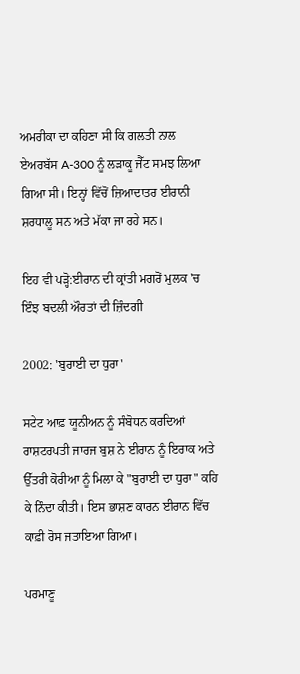ਅਮਰੀਕਾ ਦਾ ਕਹਿਣਾ ਸੀ ਕਿ ਗਲਤੀ ਨਾਲ ਏਅਰਬੱਸ A-300 ਨੂੰ ਲੜਾਕੂ ਜੈੱਟ ਸਮਝ ਲਿਆ ਗਿਆ ਸੀ। ਇਨ੍ਹਾਂ ਵਿੱਚੋਂ ਜ਼ਿਆਦਾਤਰ ਈਰਾਨੀ ਸ਼ਰਧਾਲੂ ਸਨ ਅਤੇ ਮੱਕਾ ਜਾ ਰਹੇ ਸਨ।

ਇਹ ਵੀ ਪੜ੍ਹੋ:ਈਰਾਨ ਦੀ ਕ੍ਰਾਂਤੀ ਮਗਰੋਂ ਮੁਲਕ 'ਚ ਇੰਝ ਬਦਲੀ ਔਰਤਾਂ ਦੀ ਜ਼ਿੰਦਗੀ

2002: 'ਬੁਰਾਈ ਦਾ ਧੁਰਾ'

ਸਟੇਟ ਆਫ਼ ਯੂਨੀਅਨ ਨੂੰ ਸੰਬੋਧਨ ਕਰਦਿਆਂ ਰਾਸ਼ਟਰਪਤੀ ਜਾਰਜ ਬੁਸ਼ ਨੇ ਈਰਾਨ ਨੂੰ ਇਰਾਕ ਅਤੇ ਉੱਤਰੀ ਕੋਰੀਆ ਨੂੰ ਮਿਲਾ ਕੇ "ਬੁਰਾਈ ਦਾ ਧੁਰਾ" ਕਹਿ ਕੇ ਨਿੰਦਾ ਕੀਤੀ। ਇਸ ਭਾਸ਼ਣ ਕਾਰਨ ਈਰਾਨ ਵਿੱਚ ਕਾਫ਼ੀ ਰੋਸ ਜਤਾਇਆ ਗਿਆ।

ਪਰਮਾਣੂ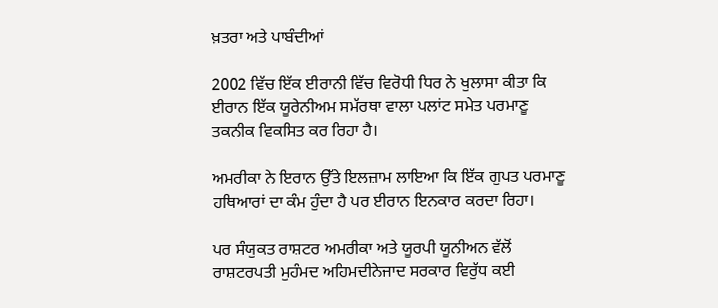ਖ਼ਤਰਾ ਅਤੇ ਪਾਬੰਦੀਆਂ

2002 ਵਿੱਚ ਇੱਕ ਈਰਾਨੀ ਵਿੱਚ ਵਿਰੋਧੀ ਧਿਰ ਨੇ ਖੁਲਾਸਾ ਕੀਤਾ ਕਿ ਈਰਾਨ ਇੱਕ ਯੂਰੇਨੀਅਮ ਸਮੱਰਥਾ ਵਾਲਾ ਪਲਾਂਟ ਸਮੇਤ ਪਰਮਾਣੂ ਤਕਨੀਕ ਵਿਕਸਿਤ ਕਰ ਰਿਹਾ ਹੈ।

ਅਮਰੀਕਾ ਨੇ ਇਰਾਨ ਉੱਤੇ ਇਲਜ਼ਾਮ ਲਾਇਆ ਕਿ ਇੱਕ ਗੁਪਤ ਪਰਮਾਣੂ ਹਥਿਆਰਾਂ ਦਾ ਕੰਮ ਹੁੰਦਾ ਹੈ ਪਰ ਈਰਾਨ ਇਨਕਾਰ ਕਰਦਾ ਰਿਹਾ।

ਪਰ ਸੰਯੁਕਤ ਰਾਸ਼ਟਰ ਅਮਰੀਕਾ ਅਤੇ ਯੂਰਪੀ ਯੂਨੀਅਨ ਵੱਲੋਂ ਰਾਸ਼ਟਰਪਤੀ ਮੁਹੰਮਦ ਅਹਿਮਦੀਨੇਜਾਦ ਸਰਕਾਰ ਵਿਰੁੱਧ ਕਈ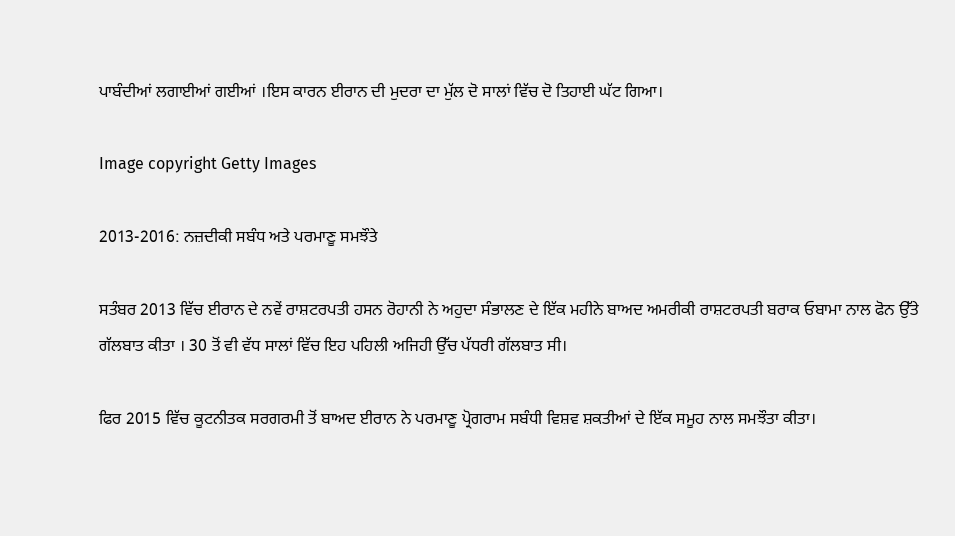ਪਾਬੰਦੀਆਂ ਲਗਾਈਆਂ ਗਈਆਂ ।ਇਸ ਕਾਰਨ ਈਰਾਨ ਦੀ ਮੁਦਰਾ ਦਾ ਮੁੱਲ ਦੋ ਸਾਲਾਂ ਵਿੱਚ ਦੋ ਤਿਹਾਈ ਘੱਟ ਗਿਆ।

Image copyright Getty Images

2013-2016: ਨਜ਼ਦੀਕੀ ਸਬੰਧ ਅਤੇ ਪਰਮਾਣੂ ਸਮਝੌਤੇ

ਸਤੰਬਰ 2013 ਵਿੱਚ ਈਰਾਨ ਦੇ ਨਵੇਂ ਰਾਸ਼ਟਰਪਤੀ ਹਸਨ ਰੋਹਾਨੀ ਨੇ ਅਹੁਦਾ ਸੰਭਾਲਣ ਦੇ ਇੱਕ ਮਹੀਨੇ ਬਾਅਦ ਅਮਰੀਕੀ ਰਾਸ਼ਟਰਪਤੀ ਬਰਾਕ ਓਬਾਮਾ ਨਾਲ ਫੋਨ ਉੱਤੇ ਗੱਲਬਾਤ ਕੀਤਾ । 30 ਤੋਂ ਵੀ ਵੱਧ ਸਾਲਾਂ ਵਿੱਚ ਇਹ ਪਹਿਲੀ ਅਜਿਹੀ ਉੱਚ ਪੱਧਰੀ ਗੱਲਬਾਤ ਸੀ।

ਫਿਰ 2015 ਵਿੱਚ ਕੂਟਨੀਤਕ ਸਰਗਰਮੀ ਤੋਂ ਬਾਅਦ ਈਰਾਨ ਨੇ ਪਰਮਾਣੂ ਪ੍ਰੋਗਰਾਮ ਸਬੰਧੀ ਵਿਸ਼ਵ ਸ਼ਕਤੀਆਂ ਦੇ ਇੱਕ ਸਮੂਹ ਨਾਲ ਸਮਝੌਤਾ ਕੀਤਾ।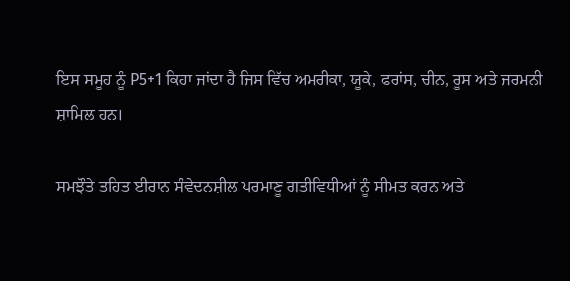ਇਸ ਸਮੂਹ ਨੂੰ P5+1 ਕਿਹਾ ਜਾਂਦਾ ਹੈ ਜਿਸ ਵਿੱਚ ਅਮਰੀਕਾ, ਯੂਕੇ, ਫਰਾਂਸ, ਚੀਨ, ਰੂਸ ਅਤੇ ਜਰਮਨੀ ਸ਼ਾਮਿਲ ਹਨ।

ਸਮਝੌਤੇ ਤਹਿਤ ਈਰਾਨ ਸੰਵੇਦਨਸ਼ੀਲ ਪਰਮਾਣੂ ਗਤੀਵਿਧੀਆਂ ਨੂੰ ਸੀਮਤ ਕਰਨ ਅਤੇ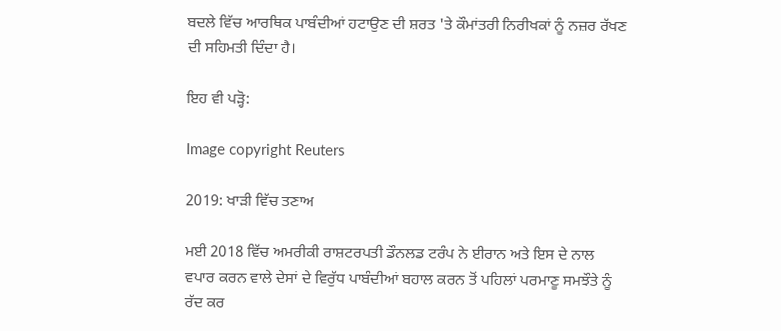ਬਦਲੇ ਵਿੱਚ ਆਰਥਿਕ ਪਾਬੰਦੀਆਂ ਹਟਾਉਣ ਦੀ ਸ਼ਰਤ 'ਤੇ ਕੌਮਾਂਤਰੀ ਨਿਰੀਖਕਾਂ ਨੂੰ ਨਜ਼ਰ ਰੱਖਣ ਦੀ ਸਹਿਮਤੀ ਦਿੰਦਾ ਹੈ।

ਇਹ ਵੀ ਪੜ੍ਹੋ:

Image copyright Reuters

2019: ਖਾੜੀ ਵਿੱਚ ਤਣਾਅ

ਮਈ 2018 ਵਿੱਚ ਅਮਰੀਕੀ ਰਾਸ਼ਟਰਪਤੀ ਡੌਨਲਡ ਟਰੰਪ ਨੇ ਈਰਾਨ ਅਤੇ ਇਸ ਦੇ ਨਾਲ ਵਪਾਰ ਕਰਨ ਵਾਲੇ ਦੇਸਾਂ ਦੇ ਵਿਰੁੱਧ ਪਾਬੰਦੀਆਂ ਬਹਾਲ ਕਰਨ ਤੋਂ ਪਹਿਲਾਂ ਪਰਮਾਣੂ ਸਮਝੌਤੇ ਨੂੰ ਰੱਦ ਕਰ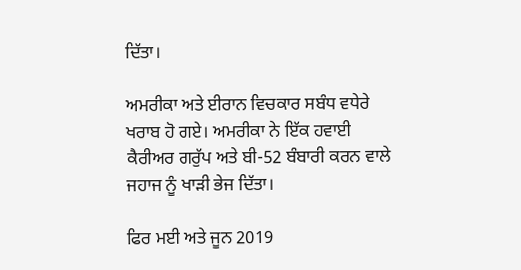ਦਿੱਤਾ।

ਅਮਰੀਕਾ ਅਤੇ ਈਰਾਨ ਵਿਚਕਾਰ ਸਬੰਧ ਵਧੇਰੇ ਖਰਾਬ ਹੋ ਗਏ। ਅਮਰੀਕਾ ਨੇ ਇੱਕ ਹਵਾਈ ਕੈਰੀਅਰ ਗਰੁੱਪ ਅਤੇ ਬੀ-52 ਬੰਬਾਰੀ ਕਰਨ ਵਾਲੇ ਜਹਾਜ ਨੂੰ ਖਾੜੀ ਭੇਜ ਦਿੱਤਾ।

ਫਿਰ ਮਈ ਅਤੇ ਜੂਨ 2019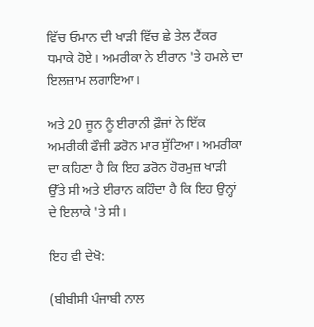ਵਿੱਚ ਓਮਾਨ ਦੀ ਖਾੜੀ ਵਿੱਚ ਛੇ ਤੇਲ ਟੈਂਕਰ ਧਮਾਕੇ ਹੋਏ। ਅਮਰੀਕਾ ਨੇ ਈਰਾਨ 'ਤੇ ਹਮਲੇ ਦਾ ਇਲਜ਼ਾਮ ਲਗਾਇਆ।

ਅਤੇ 20 ਜੂਨ ਨੂੰ ਈਰਾਨੀ ਫ਼ੌਜਾਂ ਨੇ ਇੱਕ ਅਮਰੀਕੀ ਫੌਜੀ ਡਰੋਨ ਮਾਰ ਸੁੱਟਿਆ। ਅਮਰੀਕਾ ਦਾ ਕਹਿਣਾ ਹੈ ਕਿ ਇਹ ਡਰੋਨ ਹੋਰਮੁਜ਼ ਖਾੜੀ ਉੱਤੇ ਸੀ ਅਤੇ ਈਰਾਨ ਕਹਿੰਦਾ ਹੈ ਕਿ ਇਹ ਉਨ੍ਹਾਂ ਦੇ ਇਲਾਕੇ 'ਤੇ ਸੀ।

ਇਹ ਵੀ ਦੇਖੋ:

(ਬੀਬੀਸੀ ਪੰਜਾਬੀ ਨਾਲ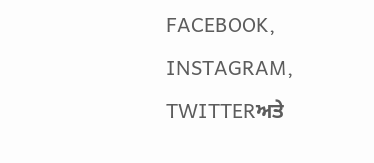FACEBOOK, INSTAGRAM, TWITTERਅਤੇ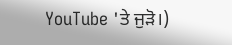YouTube 'ਤੇ ਜੁੜੋ।)